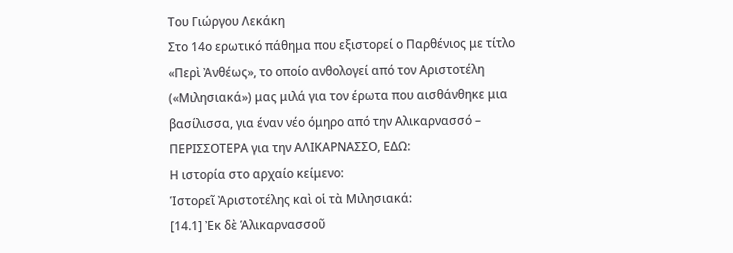Του Γιώργου Λεκάκη
Στο 14ο ερωτικό πάθημα που εξιστορεί ο Παρθένιος με τίτλο «Περὶ Ἀνθέως», το οποίο ανθολογεί από τον Αριστοτέλη («Μιλησιακά») μας μιλά για τον έρωτα που αισθάνθηκε μια βασίλισσα, για έναν νέο όμηρο από την Αλικαρνασσό – ΠΕΡΙΣΣΟΤΕΡΑ για την ΑΛΙΚΑΡΝΑΣΣΟ, ΕΔΩ:
Η ιστορία στο αρχαίο κείμενο:
Ἱστορεῖ Ἀριστοτέλης καὶ οἱ τὰ Μιλησιακά:
[14.1] Ἐκ δὲ Ἁλικαρνασσοῦ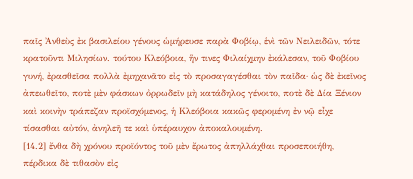παῖς Ἀνθεὺς ἐκ βασιλείου γένους ὡμήρευσε παρὰ Φοβίῳ, ἑνὶ τῶν Νειλειδῶν, τότε κρατοῦντι Μιλησίων. τούτου Κλεόβοια, ἥν τινες Φιλαίχμην ἐκάλεσαν, τοῦ Φοβίου γυνή, ἐρασθεῖσα πολλὰ ἐμηχανᾶτο εἰς τὸ προσαγαγέσθαι τὸν παῖδα· ὡς δὲ ἐκεῖνος ἀπεωθεῖτο, ποτὲ μὲν φάσκων ὀρρωδεῖν μὴ κατάδηλος γένοιτο, ποτὲ δὲ Δία Ξένιον καὶ κοινὴν τράπεζαν προϊσχόμενος, ἡ Κλεόβοια κακῶς φερομένη ἐν νῷ εἶχε τίσασθαι αὐτόν, ἀνηλεῆ τε καὶ ὑπέραυχον ἀποκαλουμένη.
[14.2] ἔνθα δὴ χρόνου προϊόντος τοῦ μὲν ἔρωτος ἀπηλλάχθαι προσεποιήθη, πέρδικα δὲ τιθασὸν εἰς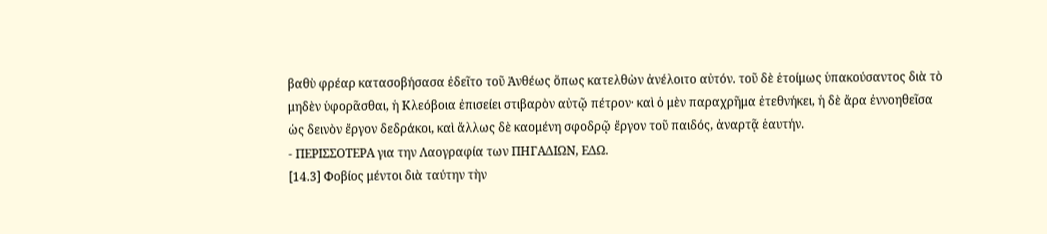βαθὺ φρέαρ κατασοβήσασα ἐδεῖτο τοῦ Ἀνθέως ὅπως κατελθὼν ἀνέλοιτο αὐτόν. τοῦ δὲ ἑτοίμως ὑπακούσαντος διὰ τὸ μηδὲν ὑφορᾶσθαι, ἡ Κλεόβοια ἐπισείει στιβαρὸν αὐτῷ πέτρον· καὶ ὁ μὲν παραχρῆμα ἐτεθνήκει, ἡ δὲ ἄρα ἐννοηθεῖσα ὡς δεινὸν ἔργον δεδράκοι, καὶ ἄλλως δὲ καομένη σφοδρῷ ἔργον τοῦ παιδός, ἀναρτᾷ ἑαυτήν.
- ΠΕΡΙΣΣΟΤΕΡΑ για την Λαογραφία των ΠΗΓΑΔΙΩΝ, ΕΔΩ.
[14.3] Φοβίος μέντοι διὰ ταύτην τὴν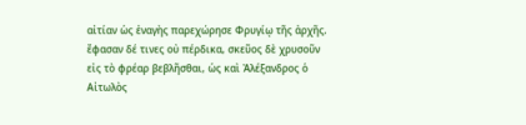αἰτίαν ὡς ἐναγὴς παρεχώρησε Φρυγίῳ τῆς ἀρχῆς. ἔφασαν δέ τινες οὐ πέρδικα, σκεῦος δὲ χρυσοῦν εἰς τὸ φρέαρ βεβλῆσθαι, ὡς καὶ Ἀλέξανδρος ὁ Αἰτωλὸς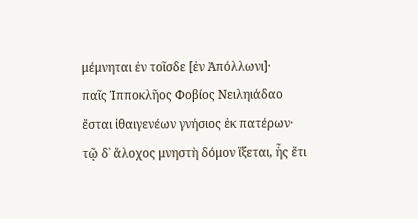μέμνηται ἐν τοῖσδε [ἐν Ἀπόλλωνι]·
παῖς Ἱπποκλῆος Φοβίος Νειληιάδαο
ἔσται ἰθαιγενέων γνήσιος ἐκ πατέρων·
τῷ δ᾿ ἄλοχος μνηστὴ δόμον ἵξεται, ἧς ἔτι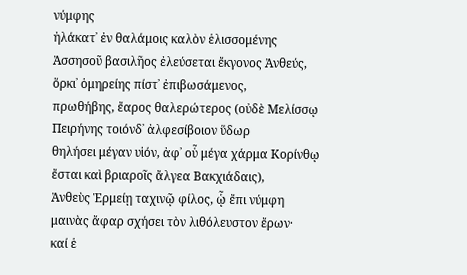νύμφης
ἠλάκατ᾿ ἐν θαλάμοις καλὸν ἑλισσομένης
Ἀσσησοῦ βασιλῆος ἐλεύσεται ἔκγονος Ἀνθεύς,
ὅρκι᾿ ὁμηρείης πίστ᾿ ἐπιβωσάμενος,
πρωθήβης, ἔαρος θαλερώτερος (οὐδὲ Μελίσσῳ
Πειρήνης τοιόνδ᾿ ἀλφεσίβοιον ὕδωρ
θηλήσει μέγαν υἱόν, ἀφ᾿ οὗ μέγα χάρμα Κορίνθῳ
ἔσται καὶ βριαροῖς ἄλγεα Βακχιάδαις),
Ἀνθεὺς Ἑρμείῃ ταχινῷ φίλος, ᾧ ἔπι νύμφη
μαινὰς ἄφαρ σχήσει τὸν λιθόλευστον ἔρων·
καί ἑ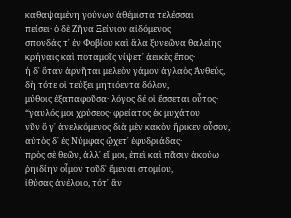καθαψαμένη γούνων ἀθέμιστα τελέσσαι
πείσει· ὁ δὲ Ζῆνα Ξείνιον αἰδόμενος
σπονδάς τ᾿ ἐν Φοβίου καὶ ἅλα ξυνεῶνα θαλείης
κρήναις καὶ ποταμοῖς νίψετ᾿ ἀεικὲς ἔπος·
ἡ δ᾿ ὅταν ἀρνῆται μελεὸν γάμον ἀγλαὸς Ἀνθεύς,
δὴ τότε οἱ τεύξει μητιόεντα δόλον,
μύθοις ἐξαπαφοῦσα· λόγος δέ οἱ ἔσσεται οὗτος·
“γαυλός μοι χρύσεος· φρείατος ἐκ μυχάτου
νῦν ὅ γ᾿ ἀνελκόμενος διὰ μὲν κακὸν ἤρικεν οὖσον,
αὐτὸς δ᾿ ἐς Νύμφας ᾤχετ᾿ ἐφυδριάδας·
πρὸς σὲ θεῶν, ἀλλ᾿ εἴ μοι, ἐπεὶ καὶ πᾶσιν ἀκούω
ῥηιδίην οἶμον τοῦδ᾿ ἔμεναι στομίου,
ἰθύσας ἀνέλοιο, τότ᾿ ἂν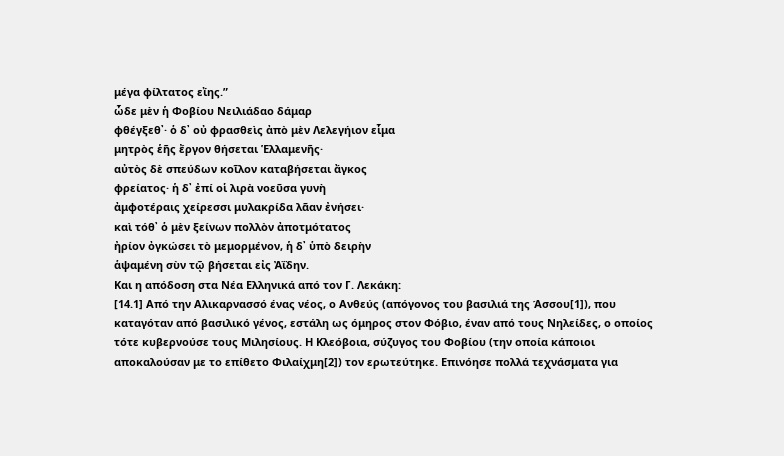μέγα φίλτατος εἴης.”
ὧδε μὲν ἡ Φοβίου Νειλιάδαο δάμαρ
φθέγξεθ᾿· ὁ δ᾿ οὐ φρασθεὶς ἀπὸ μὲν Λελεγήιον εἷμα
μητρὸς ἑῆς ἔργον θήσεται Ἑλλαμενῆς·
αὐτὸς δὲ σπεύδων κοῖλον καταβήσεται ἄγκος
φρείατος· ἡ δ᾿ ἐπί οἱ λιρὰ νοεῦσα γυνὴ
ἀμφοτέραις χείρεσσι μυλακρίδα λᾶαν ἐνήσει·
καὶ τόθ᾿ ὁ μὲν ξείνων πολλὸν ἀποτμότατος
ἠρίον ὀγκώσει τὸ μεμορμένον, ἡ δ᾿ ὑπὸ δειρὴν
ἁψαμένη σὺν τῷ βήσεται εἰς Ἀΐδην.
Και η απόδοση στα Νέα Ελληνικά από τον Γ. Λεκάκη:
[14.1] Από την Αλικαρνασσό ένας νέος, ο Ανθεύς (απόγονος του βασιλιά της Άσσου[1]), που καταγόταν από βασιλικό γένος, εστάλη ως όμηρος στον Φόβιο, έναν από τους Νηλείδες, ο οποίος τότε κυβερνούσε τους Μιλησίους. Η Κλεόβοια, σύζυγος του Φοβίου (την οποία κάποιοι αποκαλούσαν με το επίθετο Φιλαίχμη[2]) τον ερωτεύτηκε. Επινόησε πολλά τεχνάσματα για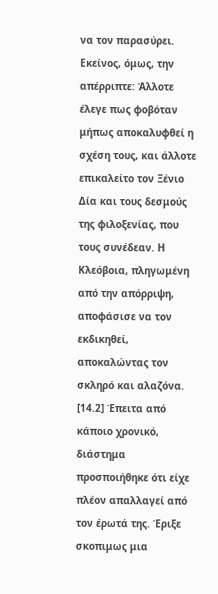να τον παρασύρει. Εκείνος, όμως, την απέρριπτε: Άλλοτε έλεγε πως φοβόταν μήπως αποκαλυφθεί η σχέση τους, και άλλοτε επικαλείτο τον Ξένιο Δία και τους δεσμούς της φιλοξενίας, που τους συνέδεαν. Η Κλεόβοια, πληγωμένη από την απόρριψη, αποφάσισε να τον εκδικηθεί, αποκαλώντας τον σκληρό και αλαζόνα.
[14.2] Έπειτα από κάποιο χρονικό, διάστημα προσποιήθηκε ότι είχε πλέον απαλλαγεί από τον έρωτά της. Έριξε σκοπιμως μια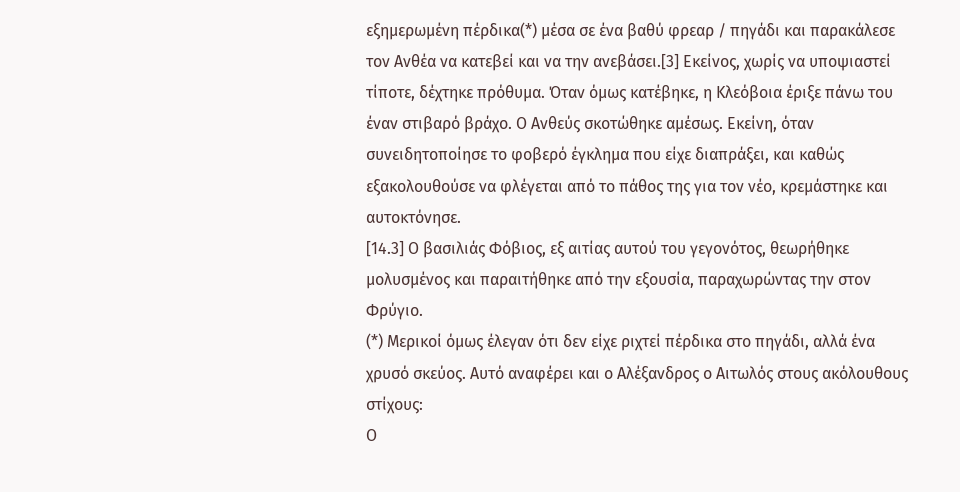εξημερωμένη πέρδικα(*) μέσα σε ένα βαθύ φρεαρ / πηγάδι και παρακάλεσε τον Ανθέα να κατεβεί και να την ανεβάσει.[3] Εκείνος, χωρίς να υποψιαστεί τίποτε, δέχτηκε πρόθυμα. Όταν όμως κατέβηκε, η Κλεόβοια έριξε πάνω του έναν στιβαρό βράχο. Ο Ανθεύς σκοτώθηκε αμέσως. Εκείνη, όταν συνειδητοποίησε το φοβερό έγκλημα που είχε διαπράξει, και καθώς εξακολουθούσε να φλέγεται από το πάθος της για τον νέο, κρεμάστηκε και αυτοκτόνησε.
[14.3] Ο βασιλιάς Φόβιος, εξ αιτίας αυτού του γεγονότος, θεωρήθηκε μολυσμένος και παραιτήθηκε από την εξουσία, παραχωρώντας την στον Φρύγιο.
(*) Μερικοί όμως έλεγαν ότι δεν είχε ριχτεί πέρδικα στο πηγάδι, αλλά ένα χρυσό σκεύος. Αυτό αναφέρει και ο Αλέξανδρος ο Αιτωλός στους ακόλουθους στίχους:
Ο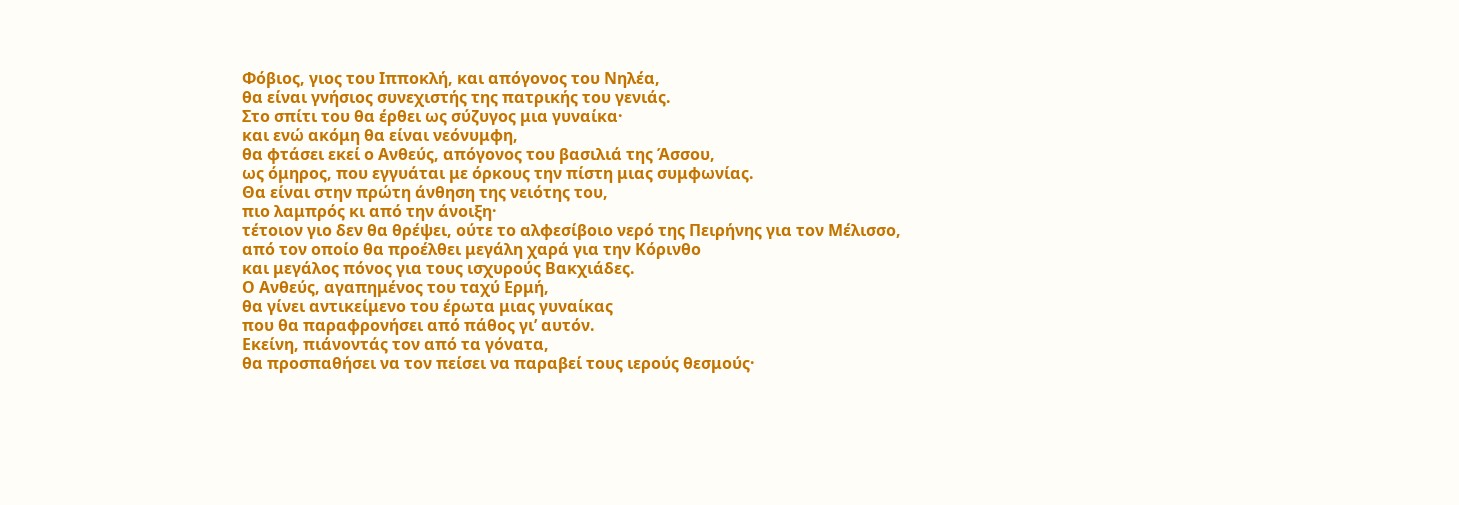Φόβιος, γιος του Ιπποκλή, και απόγονος του Νηλέα,
θα είναι γνήσιος συνεχιστής της πατρικής του γενιάς.
Στο σπίτι του θα έρθει ως σύζυγος μια γυναίκα·
και ενώ ακόμη θα είναι νεόνυμφη,
θα φτάσει εκεί ο Ανθεύς, απόγονος του βασιλιά της Άσσου,
ως όμηρος, που εγγυάται με όρκους την πίστη μιας συμφωνίας.
Θα είναι στην πρώτη άνθηση της νειότης του,
πιο λαμπρός κι από την άνοιξη·
τέτοιον γιο δεν θα θρέψει, ούτε το αλφεσίβοιο νερό της Πειρήνης για τον Μέλισσο,
από τον οποίο θα προέλθει μεγάλη χαρά για την Κόρινθο
και μεγάλος πόνος για τους ισχυρούς Βακχιάδες.
Ο Ανθεύς, αγαπημένος του ταχύ Ερμή,
θα γίνει αντικείμενο του έρωτα μιας γυναίκας
που θα παραφρονήσει από πάθος γι’ αυτόν.
Εκείνη, πιάνοντάς τον από τα γόνατα,
θα προσπαθήσει να τον πείσει να παραβεί τους ιερούς θεσμούς·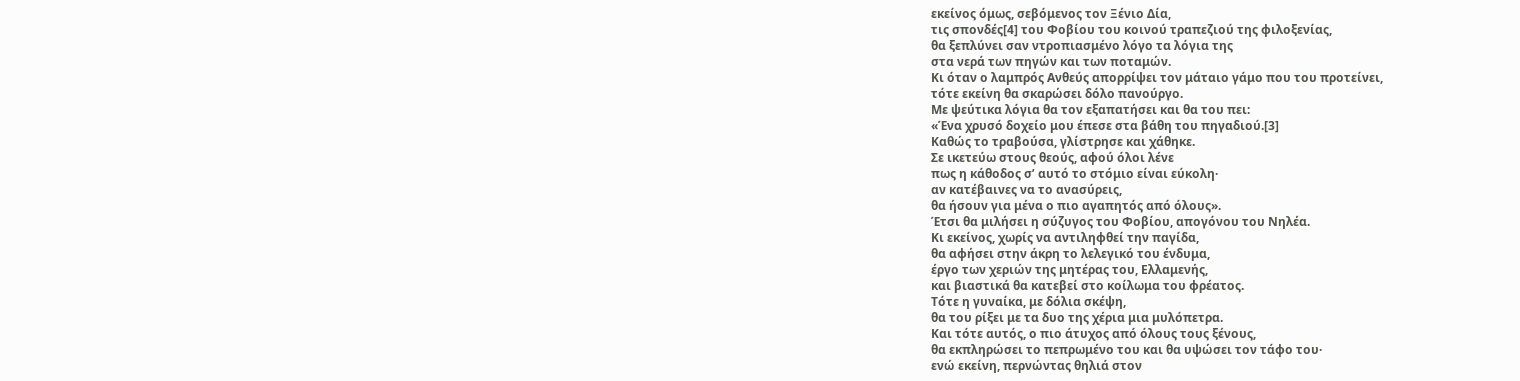εκείνος όμως, σεβόμενος τον Ξένιο Δία,
τις σπονδές[4] του Φοβίου του κοινού τραπεζιού της φιλοξενίας,
θα ξεπλύνει σαν ντροπιασμένο λόγο τα λόγια της
στα νερά των πηγών και των ποταμών.
Κι όταν ο λαμπρός Ανθεύς απορρίψει τον μάταιο γάμο που του προτείνει,
τότε εκείνη θα σκαρώσει δόλο πανούργο.
Με ψεύτικα λόγια θα τον εξαπατήσει και θα του πει:
«Ένα χρυσό δοχείο μου έπεσε στα βάθη του πηγαδιού.[3]
Καθώς το τραβούσα, γλίστρησε και χάθηκε.
Σε ικετεύω στους θεούς, αφού όλοι λένε
πως η κάθοδος σ’ αυτό το στόμιο είναι εύκολη·
αν κατέβαινες να το ανασύρεις,
θα ήσουν για μένα ο πιο αγαπητός από όλους».
Έτσι θα μιλήσει η σύζυγος του Φοβίου, απογόνου του Νηλέα.
Κι εκείνος, χωρίς να αντιληφθεί την παγίδα,
θα αφήσει στην άκρη το λελεγικό του ένδυμα,
έργο των χεριών της μητέρας του, Ελλαμενής,
και βιαστικά θα κατεβεί στο κοίλωμα του φρέατος.
Τότε η γυναίκα, με δόλια σκέψη,
θα του ρίξει με τα δυο της χέρια μια μυλόπετρα.
Και τότε αυτός, ο πιο άτυχος από όλους τους ξένους,
θα εκπληρώσει το πεπρωμένο του και θα υψώσει τον τάφο του·
ενώ εκείνη, περνώντας θηλιά στον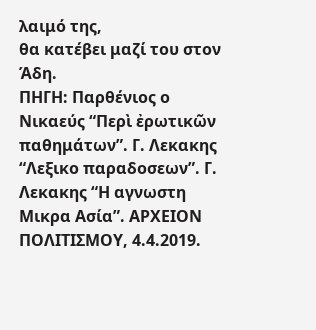λαιμό της,
θα κατέβει μαζί του στον Άδη.
ΠΗΓΗ: Παρθένιος ο Νικαεύς “Περὶ ἐρωτικῶν παθημάτων”. Γ. Λεκακης “Λεξικο παραδοσεων”. Γ. Λεκακης “Η αγνωστη Μικρα Ασία”. ΑΡΧΕΙΟΝ ΠΟΛΙΤΙΣΜΟΥ, 4.4.2019.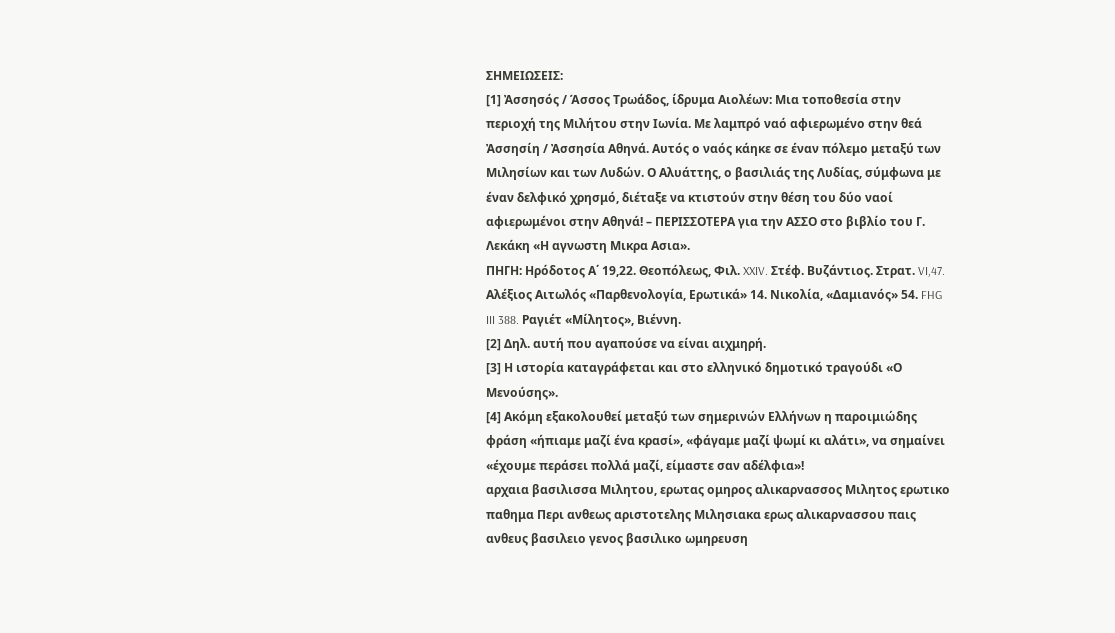ΣΗΜΕΙΩΣΕΙΣ:
[1] Ἀσσησός / Άσσος Τρωάδος, ίδρυμα Αιολέων: Μια τοποθεσία στην περιοχή της Μιλήτου στην Ιωνία. Με λαμπρό ναό αφιερωμένο στην θεά Ἀσσησίη / Ἀσσησία Αθηνά. Αυτός ο ναός κάηκε σε έναν πόλεμο μεταξύ των Μιλησίων και των Λυδών. Ο Αλυάττης, ο βασιλιάς της Λυδίας, σύμφωνα με έναν δελφικό χρησμό, διέταξε να κτιστούν στην θέση του δύο ναοί αφιερωμένοι στην Αθηνά! – ΠΕΡΙΣΣΟΤΕΡΑ για την ΑΣΣΟ στο βιβλίο του Γ. Λεκάκη «Η αγνωστη Μικρα Ασια».
ΠΗΓΗ: Ηρόδοτος Α΄ 19,22. Θεοπόλεως, Φιλ. XXIV. Στέφ. Βυζάντιος. Στρατ. VI,47. Αλέξιος Αιτωλός «Παρθενολογία, Ερωτικά» 14. Νικολία, «Δαμιανός» 54. FHG III 388. Ραγιέτ «Μίλητος», Βιέννη.
[2] Δηλ. αυτή που αγαπούσε να είναι αιχμηρή.
[3] Η ιστορία καταγράφεται και στο ελληνικό δημοτικό τραγούδι «Ο Μενούσης».
[4] Ακόμη εξακολουθεί μεταξύ των σημερινών Ελλήνων η παροιμιώδης φράση «ήπιαμε μαζί ένα κρασί», «φάγαμε μαζί ψωμί κι αλάτι», να σημαίνει «έχουμε περάσει πολλά μαζί, είμαστε σαν αδέλφια»!
αρχαια βασιλισσα Μιλητου, ερωτας ομηρος αλικαρνασσος Μιλητος ερωτικο παθημα Περι ανθεως αριστοτελης Μιλησιακα ερως αλικαρνασσου παις ανθευς βασιλειο γενος βασιλικο ωμηρευση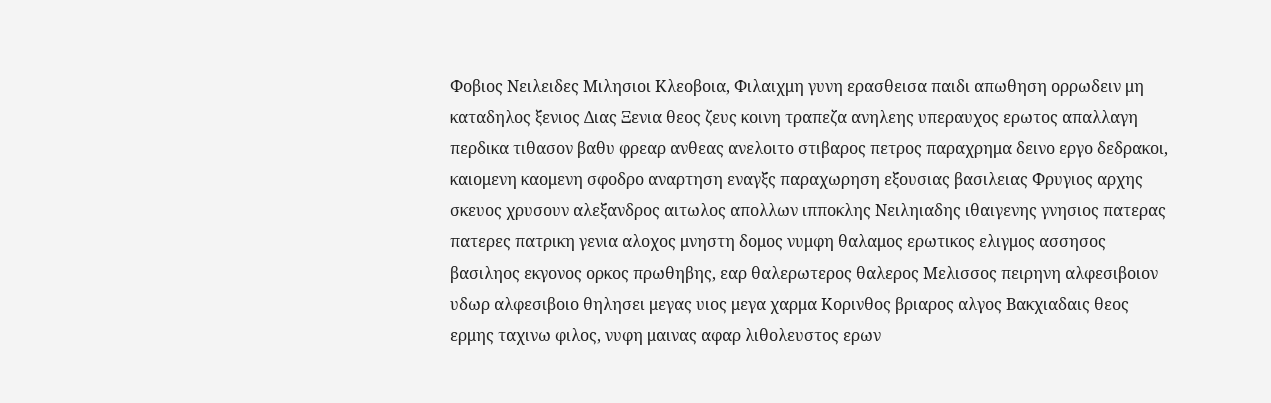Φοβιος Νειλειδες Μιλησιοι Κλεοβοια, Φιλαιχμη γυνη ερασθεισα παιδι απωθηση ορρωδειν μη καταδηλος ξενιος Διας Ξενια θεος ζευς κοινη τραπεζα ανηλεης υπεραυχος ερωτος απαλλαγη περδικα τιθασον βαθυ φρεαρ ανθεας ανελοιτο στιβαρος πετρος παραχρημα δεινο εργο δεδρακοι, καιομενη καομενη σφοδρο αναρτηση εναγξς παραχωρηση εξουσιας βασιλειας Φρυγιος αρχης σκευος χρυσουν αλεξανδρος αιτωλος απολλων ιπποκλης Νειληιαδης ιθαιγενης γνησιος πατερας πατερες πατρικη γενια αλοχος μνηστη δομος νυμφη θαλαμος ερωτικος ελιγμος ασσησος βασιληος εκγονος ορκος πρωθηβης, εαρ θαλερωτερος θαλερος Μελισσος πειρηνη αλφεσιβοιον υδωρ αλφεσιβοιο θηλησει μεγας υιος μεγα χαρμα Κορινθος βριαρος αλγος Βακχιαδαις θεος ερμης ταχινω φιλος, νυφη μαινας αφαρ λιθολευστος ερων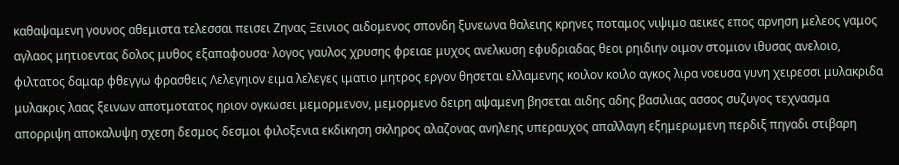καθαψαμενη γουνος αθεμιστα τελεσσαι πεισει Ζηνας Ξεινιος αιδομενος σπονδη ξυνεωνα θαλειης κρηνες ποταμος νιψιμο αεικες επος αρνηση μελεος γαμος αγλαος μητιοεντας δολος μυθος εξαπαφουσα· λογος γαυλος χρυσης φρειαε μυχος ανελκυση εφυδριαδας θεοι ρηιδιην οιμον στομιον ιθυσας ανελοιο, φιλτατος δαμαρ φθεγγω φρασθεις Λελεγηιον ειμα λελεγες ιματιο μητρος εργον θησεται ελλαμενης κοιλον κοιλο αγκος λιρα νοευσα γυνη χειρεσσι μυλακριδα μυλακρις λαας ξεινων αποτμοτατος ηριον ογκωσει μεμορμενον, μεμορμενο δειρη αψαμενη βησεται αιδης αδης βασιλιας ασσος συζυγος τεχνασμα απορριψη αποκαλυψη σχεση δεσμος δεσμοι φιλοξενια εκδικηση σκληρος αλαζονας ανηλεης υπεραυχος απαλλαγη εξημερωμενη περδιξ πηγαδι στιβαρη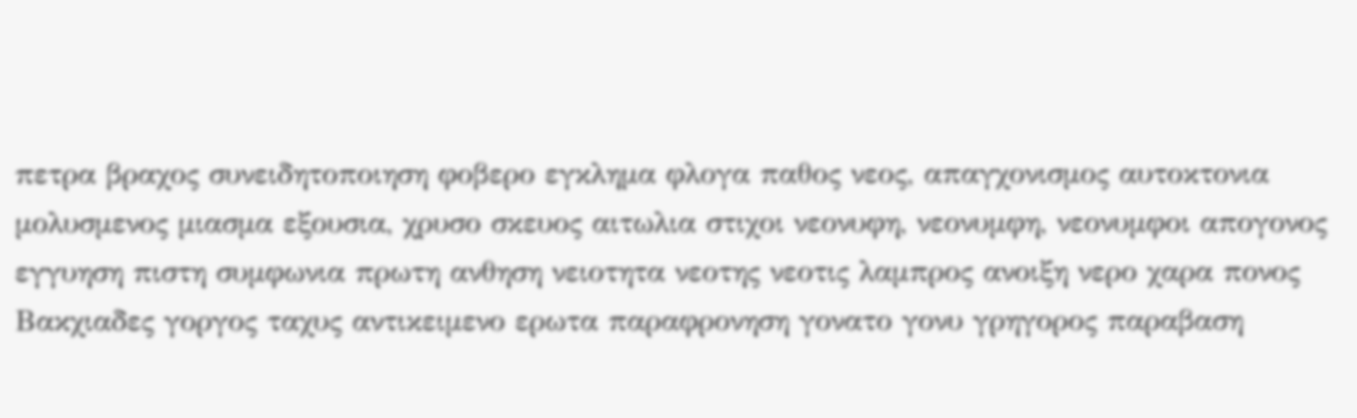πετρα βραχος συνειδητοποιηση φοβερο εγκλημα φλογα παθος νεος, απαγχονισμος αυτοκτονια μολυσμενος μιασμα εξουσια, χρυσο σκευος αιτωλια στιχοι νεονυφη, νεονυμφη, νεονυμφοι απογονος εγγυηση πιστη συμφωνια πρωτη ανθηση νειοτητα νεοτης νεοτις λαμπρος ανοιξη νερο χαρα πονος Βακχιαδες γοργος ταχυς αντικειμενο ερωτα παραφρονηση γονατο γονυ γρηγορος παραβαση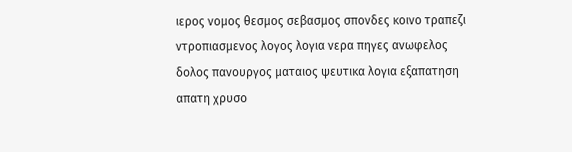ιερος νομος θεσμος σεβασμος σπονδες κοινο τραπεζι ντροπιασμενος λογος λογια νερα πηγες ανωφελος δολος πανουργος ματαιος ψευτικα λογια εξαπατηση απατη χρυσο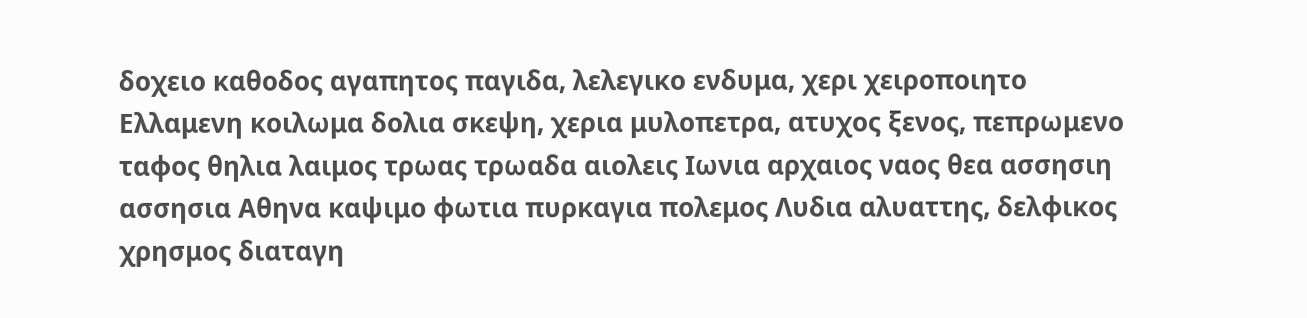δοχειο καθοδος αγαπητος παγιδα, λελεγικο ενδυμα, χερι χειροποιητο Ελλαμενη κοιλωμα δολια σκεψη, χερια μυλοπετρα, ατυχος ξενος, πεπρωμενο ταφος θηλια λαιμος τρωας τρωαδα αιολεις Ιωνια αρχαιος ναος θεα ασσησιη ασσησια Αθηνα καψιμο φωτια πυρκαγια πολεμος Λυδια αλυαττης, δελφικος χρησμος διαταγη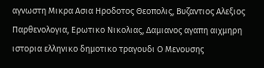αγνωστη Μικρα Ασια Ηροδοτος Θεοπολις, Βυζαντιος Αλεξιος Παρθενολογια, Ερωτικο Νικολιας, Δαμιανος αγαπη αιχμηρη ιστορια ελληνικο δημοτικο τραγουδι Ο Μενουσης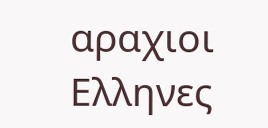αραχιοι Ελληνες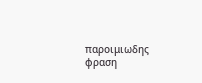παροιμιωδης φραση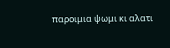παροιμια ψωμι κι αλατι